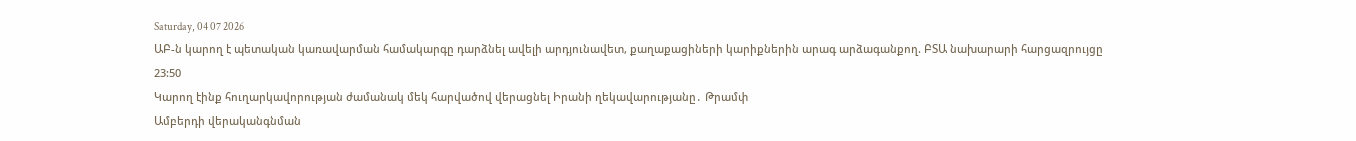Saturday, 04 07 2026
ԱԲ-ն կարող է պետական կառավարման համակարգը դարձնել ավելի արդյունավետ, քաղաքացիների կարիքներին արագ արձագանքող. ԲՏԱ նախարարի հարցազրույցը
23:50
Կարող էինք հուղարկավորության ժամանակ մեկ հարվածով վերացնել Իրանի ղեկավարությանը․ Թրամփ
Ամբերդի վերականգնման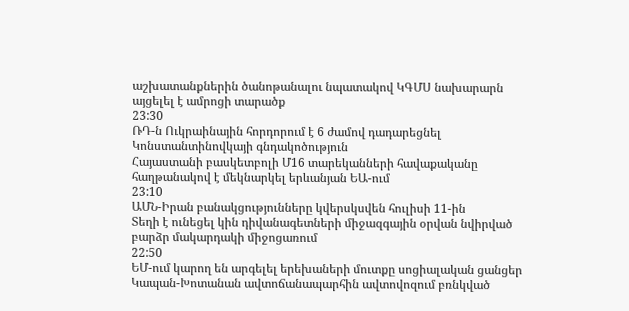աշխատանքներին ծանոթանալու նպատակով ԿԳՄՍ նախարարն այցելել է ամրոցի տարածք
23:30
ՌԴ-ն Ուկրաինային հորդորում է 6 ժամով դադարեցնել Կոնստանտինովկայի գնդակոծություն
Հայաստանի բասկետբոլի Մ16 տարեկանների հավաքականը հաղթանակով է մեկնարկել երևանյան ԵԱ-ում
23:10
ԱՄՆ-Իրան բանակցությունները կվերսկսվեն հուլիսի 11-ին
Տեղի է ունեցել կին դիվանագետների միջազգային օրվան նվիրված բարձր մակարդակի միջոցառում
22:50
ԵՄ-ում կարող են արգելել երեխաների մուտքը սոցիալական ցանցեր
Կապան-Խոտանան ավտոճանապարհին ավտովոզում բռնկված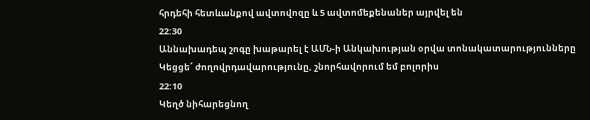հրդեհի հետևանքով ավտովոզը և 5 ավտոմեքենաներ այրվել են
22:30
Աննախադեպ շոգը խաթարել է ԱՄՆ-ի Անկախության օրվա տոնակատարությունները
Կեցցե՜ ժողովրդավարությունը, շնորհավորում եմ բոլորիս
22:10
Կեղծ նիհարեցնող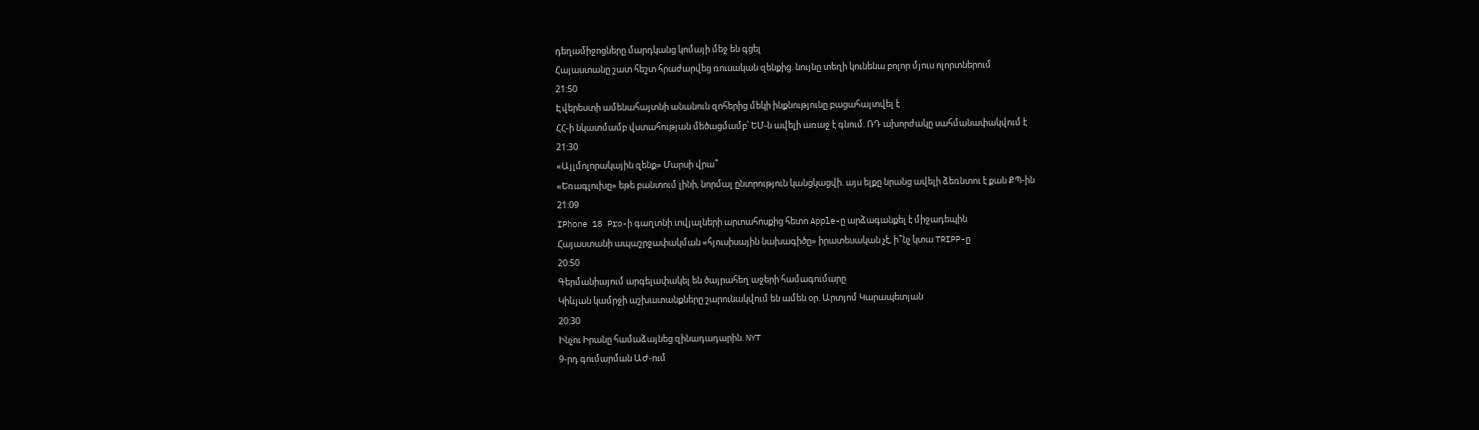դեղամիջոցները մարդկանց կոմայի մեջ են գցել
Հայաստանը շատ հեշտ հրաժարվեց ռուսական զենքից. նույնը տեղի կունենա բոլոր մյուս ոլորտներում
21:50
Էվերեստի ամենահայտնի անանուն զոհերից մեկի ինքնությունը բացահայտվել է
ՀՀ-ի նկատմամբ վստահության մեծացմամբ՝ ԵՄ-ն ավելի առաջ է գնում. ՌԴ ախորժակը սահմանափակվում է
21:30
«Այլմոլորակային զենք» Մարսի վրա՞
«Եռագլուխը» եթե բանտում լինի, նորմալ ընտրություն կանցկացվի. այս ելքը նրանց ավելի ձեռնտու է քան ՔՊ-ին
21:09
IPhone 18 Pro-ի գաղտնի տվյալների արտահոսքից հետո Apple-ը արձագանքել է միջադեպին
Հայաստանի ապաշրջափակման «հյուսիսային նախագիծը» իրատեսական չէ, ի՞նչ կտա TRIPP-ը
20:50
Գերմանիայում արգելափակել են ծայրահեղ աջերի համագումարը
Կիևյան կամրջի աշխատանքները շարունակվում են ամեն օր. Արտյոմ Կարապետյան
20:30
Ինչու Իրանը համաձայնեց զինադադարին. NYT
9-րդ գումարման ԱԺ-ում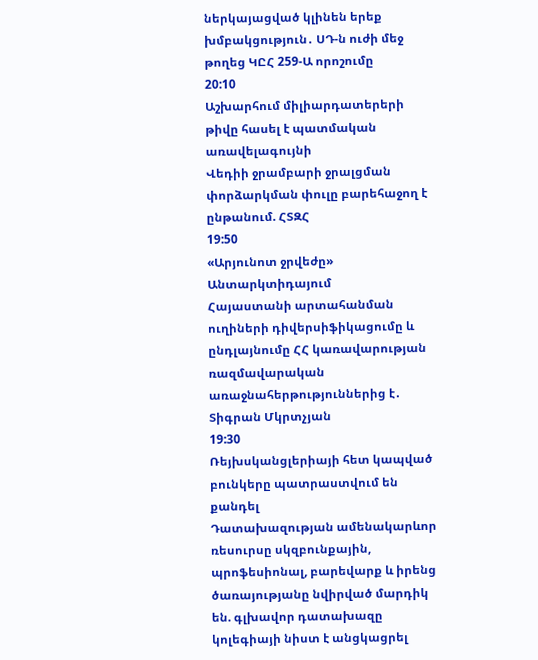ներկայացված կլինեն երեք խմբակցություն․ ՍԴ-ն ուժի մեջ թողեց ԿԸՀ 259-Ա որոշումը
20:10
Աշխարհում միլիարդատերերի թիվը հասել է պատմական առավելագույնի
Վեդիի ջրամբարի ջրալցման փորձարկման փուլը բարեհաջող է ընթանում. ՀՏԶՀ
19:50
«Արյունոտ ջրվեժը» Անտարկտիդայում
Հայաստանի արտահանման ուղիների դիվերսիֆիկացումը և ընդլայնումը ՀՀ կառավարության ռազմավարական առաջնահերթություններից է․ Տիգրան Մկրտչյան
19:30
Ռեյխսկանցլերիայի հետ կապված բունկերը պատրաստվում են քանդել
Դատախազության ամենակարևոր ռեսուրսը սկզբունքային, պրոֆեսիոնալ, բարեվարք և իրենց ծառայությանը նվիրված մարդիկ են. գլխավոր դատախազը կոլեգիայի նիստ է անցկացրել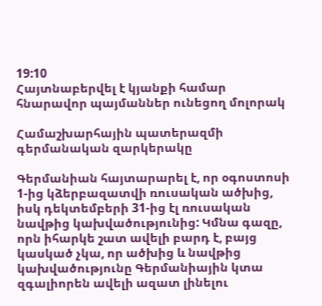19:10
Հայտնաբերվել է կյանքի համար հնարավոր պայմաններ ունեցող մոլորակ

Համաշխարհային պատերազմի գերմանական զարկերակը

Գերմանիան հայտարարել է, որ օգոստոսի 1-ից կձերբազատվի ռուսական ածխից, իսկ դեկտեմբերի 31-ից էլ ռուսական նավթից կախվածությունից: Կմնա գազը, որն իհարկե շատ ավելի բարդ է, բայց կասկած չկա, որ ածխից և նավթից կախվածությունը Գերմանիային կտա զգալիորեն ավելի ազատ լինելու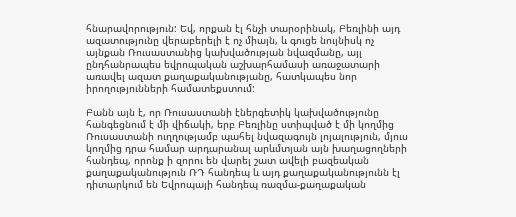հնարավորություն: Եվ, որքան էլ հնչի տարօրինակ, Բեռլինի այդ ազատությունը վերաբերելի է ոչ միայն, և գուցե նույնիսկ ոչ այնքան Ռուսաստանից կախվածության նվազմանը, այլ ընդհանրապես եվրոպական աշխարհամասի առաջատարի առավել ազատ քաղաքականությանը, հատկապես նոր իրողությունների համատեքստում:

Բանն այն է, որ Ռուսաստանի էներգետիկ կախվածությունը հանգեցնում է մի վիճակի, երբ Բեռլինը ստիպված է մի կողմից Ռուսաստանի ուղղությամբ պահել նվազագույն լոյալություն, մյուս կողմից դրա համար արդարանալ արևմտյան այն խաղացողների հանդեպ, որոնք ի զորու են վարել շատ ավելի բազեական քաղաքականություն ՌԴ հանդեպ և այդ քաղաքականությունն էլ դիտարկում են Եվրոպայի հանդեպ ռազմա-քաղաքական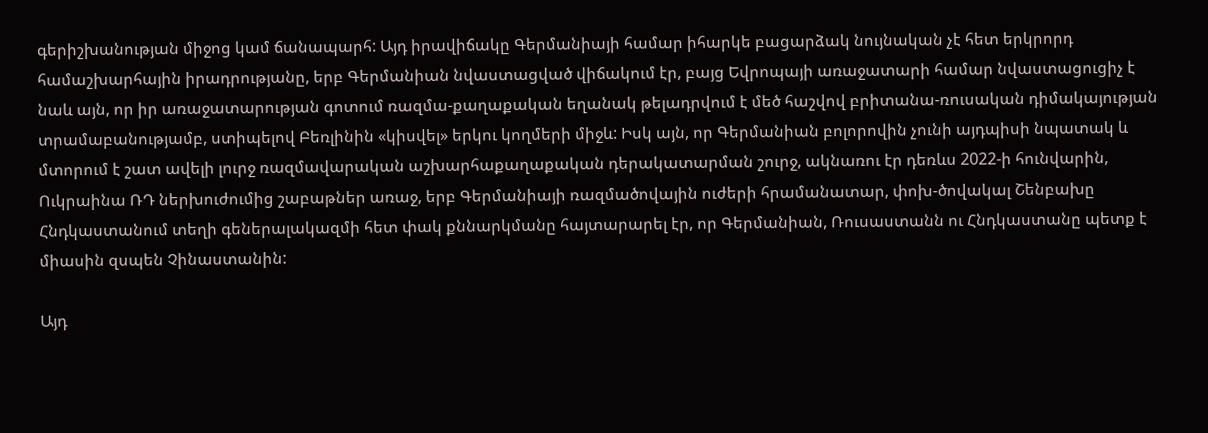գերիշխանության միջոց կամ ճանապարհ: Այդ իրավիճակը Գերմանիայի համար իհարկե բացարձակ նույնական չէ հետ երկրորդ համաշխարհային իրադրությանը, երբ Գերմանիան նվաստացված վիճակում էր, բայց Եվրոպայի առաջատարի համար նվաստացուցիչ է նաև այն, որ իր առաջատարության գոտում ռազմա-քաղաքական եղանակ թելադրվում է մեծ հաշվով բրիտանա-ռուսական դիմակայության տրամաբանությամբ, ստիպելով Բեռլինին «կիսվել» երկու կողմերի միջև: Իսկ այն, որ Գերմանիան բոլորովին չունի այդպիսի նպատակ և մտորում է շատ ավելի լուրջ ռազմավարական աշխարհաքաղաքական դերակատարման շուրջ, ակնառու էր դեռևս 2022-ի հունվարին, Ուկրաինա ՌԴ ներխուժումից շաբաթներ առաջ, երբ Գերմանիայի ռազմածովային ուժերի հրամանատար, փոխ-ծովակալ Շենբախը Հնդկաստանում տեղի գեներալակազմի հետ փակ քննարկմանը հայտարարել էր, որ Գերմանիան, Ռուսաստանն ու Հնդկաստանը պետք է միասին զսպեն Չինաստանին:

Այդ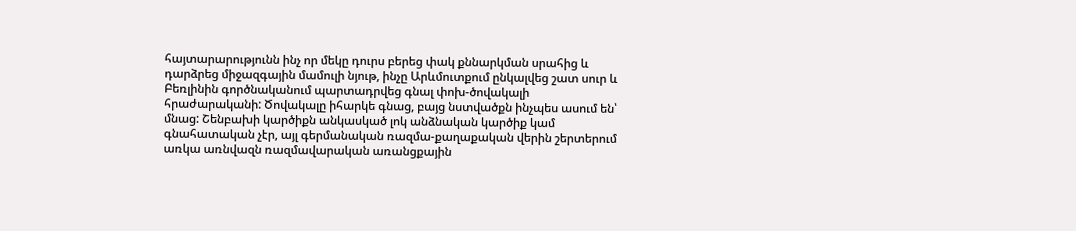հայտարարությունն ինչ որ մեկը դուրս բերեց փակ քննարկման սրահից և դարձրեց միջազգային մամուլի նյութ, ինչը Արևմուտքում ընկալվեց շատ սուր և Բեռլինին գործնականում պարտադրվեց գնալ փոխ-ծովակալի հրաժարականի: Ծովակալը իհարկե գնաց, բայց նստվածքն ինչպես ասում են՝ մնաց: Շենբախի կարծիքն անկասկած լոկ անձնական կարծիք կամ գնահատական չէր, այլ գերմանական ռազմա-քաղաքական վերին շերտերում առկա առնվազն ռազմավարական առանցքային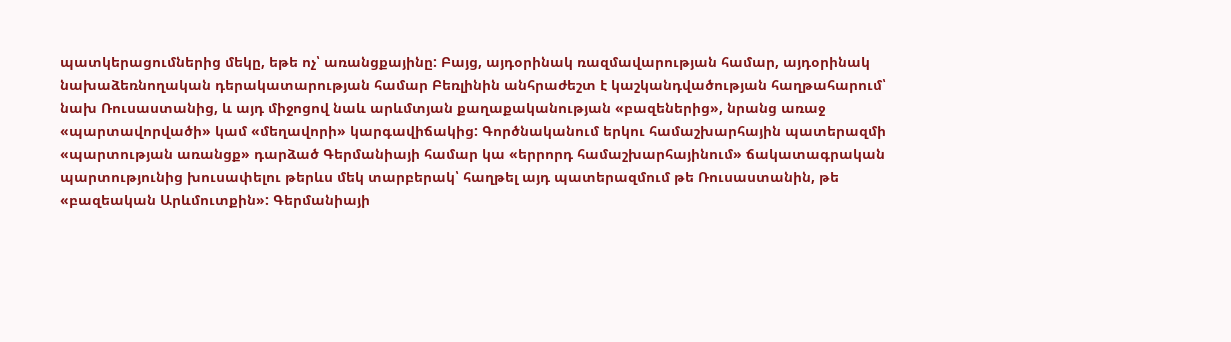պատկերացումներից մեկը, եթե ոչ՝ առանցքայինը: Բայց, այդօրինակ ռազմավարության համար, այդօրինակ նախաձեռնողական դերակատարության համար Բեռլինին անհրաժեշտ է կաշկանդվածության հաղթահարում՝ նախ Ռուսաստանից, և այդ միջոցով նաև արևմտյան քաղաքականության «բազեներից», նրանց առաջ «պարտավորվածի» կամ «մեղավորի» կարգավիճակից: Գործնականում երկու համաշխարհային պատերազմի «պարտության առանցք» դարձած Գերմանիայի համար կա «երրորդ համաշխարհայինում» ճակատագրական պարտությունից խուսափելու թերևս մեկ տարբերակ՝ հաղթել այդ պատերազմում թե Ռուսաստանին, թե «բազեական Արևմուտքին»: Գերմանիայի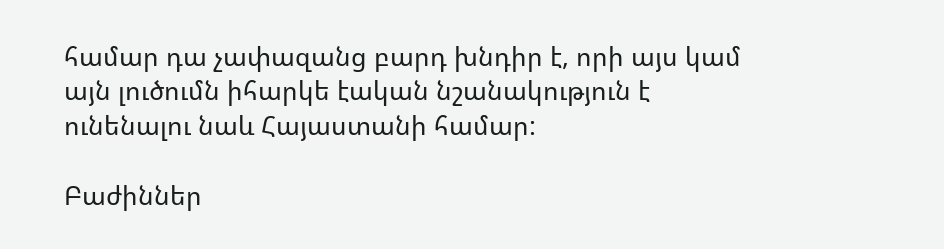համար դա չափազանց բարդ խնդիր է, որի այս կամ այն լուծումն իհարկե էական նշանակություն է ունենալու նաև Հայաստանի համար:

Բաժիններ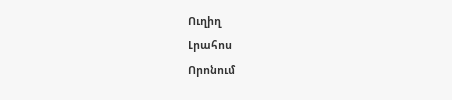Ուղիղ
Լրահոս
Որոնում